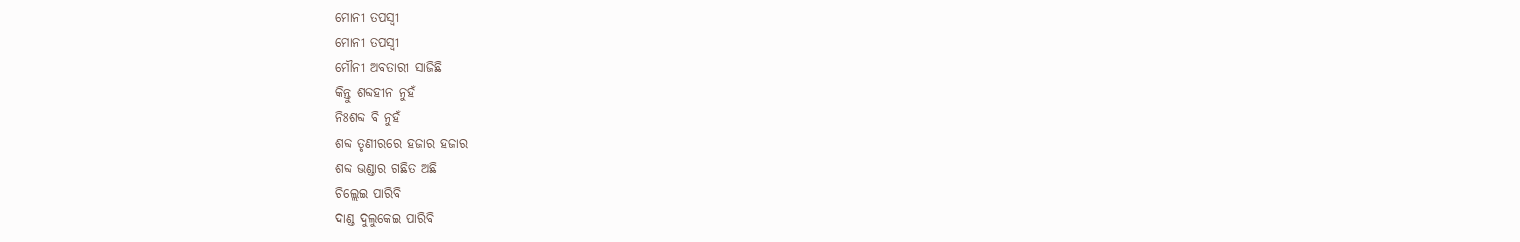ମୋନୀ ତପସ୍ଵୀ
ମୋନୀ ତପସ୍ଵୀ
ମୌନୀ ଅବତାରୀ ସାଜିଛି
କିନ୍ତୁ ଶବ୍ଦହୀନ ନୁହଁ
ନିଃଶବ୍ଦ ବି ନୁହଁ
ଶବ୍ଦ ତୃଣୀରରେ ହଜାର ହଜାର
ଶବ୍ଦ ଭଣ୍ଡାର ଗଛିତ ଅଛି
ଚିଲ୍ଲେଇ ପାରିବି
ଦାଣ୍ଡ ଦୁଲୁକେଇ ପାରିବି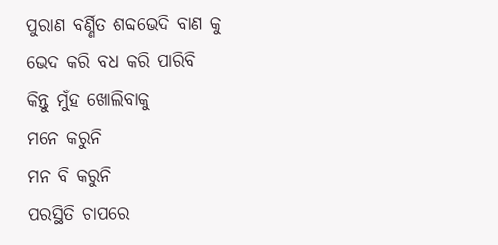ପୁରାଣ ବର୍ଣ୍ଣିତ ଶବ୍ଦଭେଦି ବାଣ କୁ
ଭେଦ କରି ବଧ କରି ପାରିବି
କିନ୍ତୁ ମୁଁହ ଖୋଲିବାକୁ
ମନେ କରୁନି
ମନ ବି କରୁନି
ପରସ୍ଥିତି ଚାପରେ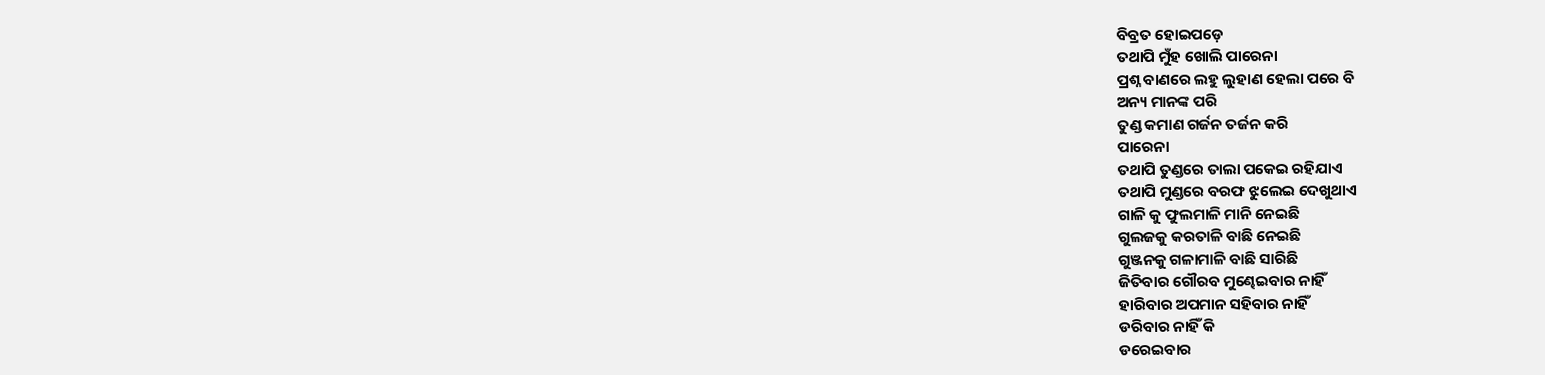ବିବ୍ରତ ହୋଇପଡ଼େ
ତଥାପି ମୁଁହ ଖୋଲି ପାରେନା
ପ୍ରଶ୍ନ ବାଣରେ ଲହୁ ଲୁହାଣ ହେଲା ପରେ ବି
ଅନ୍ୟ ମାନଙ୍କ ପରି
ତୁଣ୍ଡ କମାଣ ଗର୍ଜନ ତର୍ଜନ କରି
ପାରେନା
ତଥାପି ତୁଣ୍ଡରେ ତାଲା ପକେଇ ରହିଯାଏ
ତଥାପି ମୁଣ୍ଡରେ ବରଫ ଝୁଲେଇ ଦେଖୁଥାଏ
ଗାଳି କୁ ଫୁଲମାଳି ମାନି ନେଇଛି
ଗୁଲଜକୁ କରତାଳି ବାଛି ନେଇଛି
ଗୁଞ୍ଜନକୁ ଗଳାମାଳି ବାଛି ସାରିଛି
ଜିତିବାର ଗୌରବ ମୁଣ୍ଢେଇବାର ନାହିଁ
ହାରିବାର ଅପମାନ ସହିବାର ନାହିଁ
ଡରିବାର ନାହିଁ କି
ଡରେଇବାର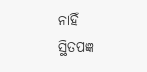ନାହିଁ
ସ୍ଥିତପଜ୍ଞ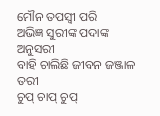ମୌନ ତପସ୍ଵୀ ପରି
ଅଭିଜ୍ଞ ସୁରୀଙ୍କ ପଦାଙ୍କ ଅନୁସରୀ
ବାହି ଚାଲିଛି ଜୀବନ ଜଞ୍ଜାଳ ତରୀ
ଚୁପ୍ ଚାପ୍ ଚୁପ୍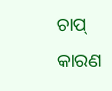ଚାପ୍
କାରଣ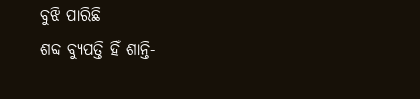ବୁଝି ପାରିଛି
ଶବ୍ଦ ବ୍ୟୁପତ୍ତି ହିଁ ଶାନ୍ତି-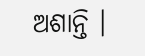ଅଶାନ୍ତି ।